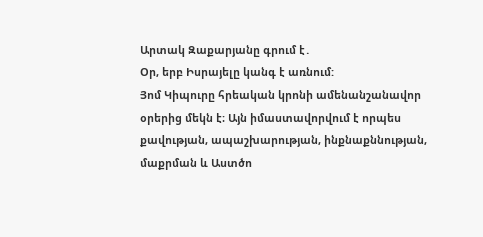Արտակ Զաքարյանը գրում է․
Օր, երբ Իսրայելը կանգ է առնում:
Յոմ Կիպուրը հրեական կրոնի ամենանշանավոր օրերից մեկն է։ Այն իմաստավորվում է որպես քավության, ապաշխարության, ինքնաքննության, մաքրման և Աստծո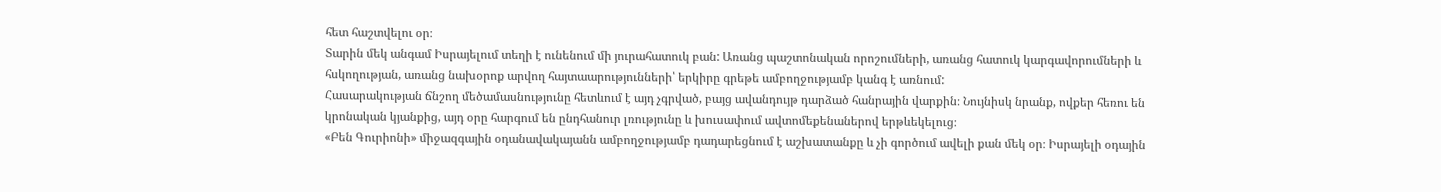հետ հաշտվելու օր։
Տարին մեկ անգամ Իսրայելում տեղի է ունենում մի յուրահատուկ բան: Առանց պաշտոնական որոշումների, առանց հատուկ կարգավորումների և հսկողության, առանց նախօրոք արվող հայտաարությունների՝ երկիրը գրեթե ամբողջությամբ կանգ է առնում:
Հասարակության ճնշող մեծամասնությունը հետևում է այդ չգրված, բայց ավանդույթ դարձած հանրային վարքին։ Նույնիսկ նրանք, ովքեր հեռու են կրոնական կյանքից, այդ օրը հարգում են ընդհանուր լռությունը և խուսափում ավտոմեքենաներով երթևեկելուց։
«Բեն Գուրիոնի» միջազգային օդանավակայանն ամբողջությամբ դադարեցնում է աշխատանքը և չի գործում ավելի քան մեկ օր։ Իսրայելի օդային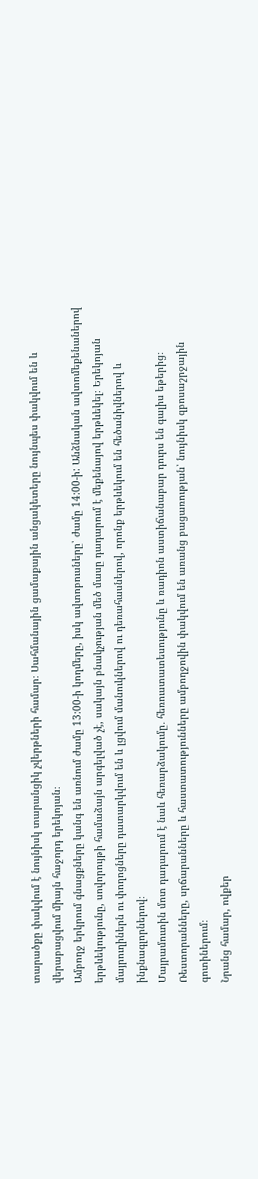տարածքը փակվում է նույնիսկ տարանցիկ չվերթների համար։ Սահմանային ցամաքային անցակետերը նույնպես փակվում են և վերաբացվում միայն հաջորդ երեկոյան։
Ամբողջ երկրում գնացքները կանգ են առնում ժամը 13:00-ի կողմերը, իսկ ավտոբուսները՝ ժամը 14:00-ի: Անձնական ավտոմեքենաներով երթևեկությունը, սովորույթի համաձայն արգելված չէ, սակայն բնակչության մեծ մասը դադարում է մեքենայով երթևեկել։ Երեկոյան մայրուղիներն ու փողոցները դատարկվում են և լցվում մանուկներով ու դեռահասներով, որոնք երթևեկում են հեծանիվներով և ինքնագլորներով։
Մայրամուտին մոտ դադարում է նաև հեռարձակումը․ հեռուստատեսությունը և ռադիոն աստիճանաբար դուրս են գալիս եթերից։ Ռեստորանները, սրճարանները և հաստատությունները ամբողջովին փակվում են առանց բացառության՝ նույնիսկ զբոսաշրջային գոտիներում։
Նրանց համար, ովքեր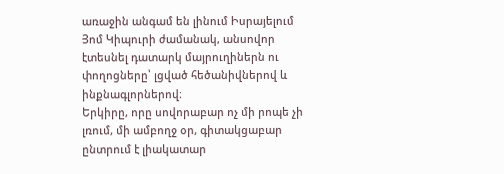առաջին անգամ են լինում Իսրայելում Յոմ Կիպուրի ժամանակ, անսովոր էտեսնել դատարկ մայրուղիներն ու փողոցները՝ լցված հեծանիվներով և ինքնագլորներով։
Երկիրը, որը սովորաբար ոչ մի րոպե չի լռում, մի ամբողջ օր, գիտակցաբար ընտրում է լիակատար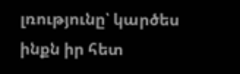լռությունը՝ կարծես ինքն իր հետ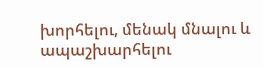խորհելու, մենակ մնալու և ապաշխարհելու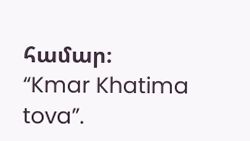համար։
“Kmar Khatima tova”.